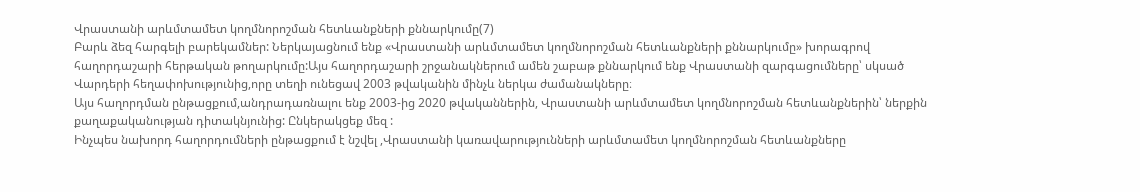Վրաստանի արևմտամետ կողմնորոշման հետևանքների քննարկումը(7)
Բարև ձեզ հարգելի բարեկամներ: Ներկայացնում ենք «Վրաստանի արևմտամետ կողմնորոշման հետևանքների քննարկումը» խորագրով հաղորդաշարի հերթական թողարկումը:Այս հաղորդաշարի շրջանակներում ամեն շաբաթ քննարկում ենք Վրաստանի զարգացումները՝ սկսած Վարդերի հեղափոխությունից,որը տեղի ունեցավ 2003 թվականին մինչև ներկա ժամանակները։
Այս հաղորդման ընթացքում,անդրադառնալու ենք 2003-ից 2020 թվականներին, Վրաստանի արևմտամետ կողմնորոշման հետևանքներին՝ ներքին քաղաքականության դիտակնյունից: Ընկերակցեք մեզ :
Ինչպես նախորդ հաղորդումների ընթացքում է նշվել ,Վրաստանի կառավարությունների արևմտամետ կողմնորոշման հետևանքները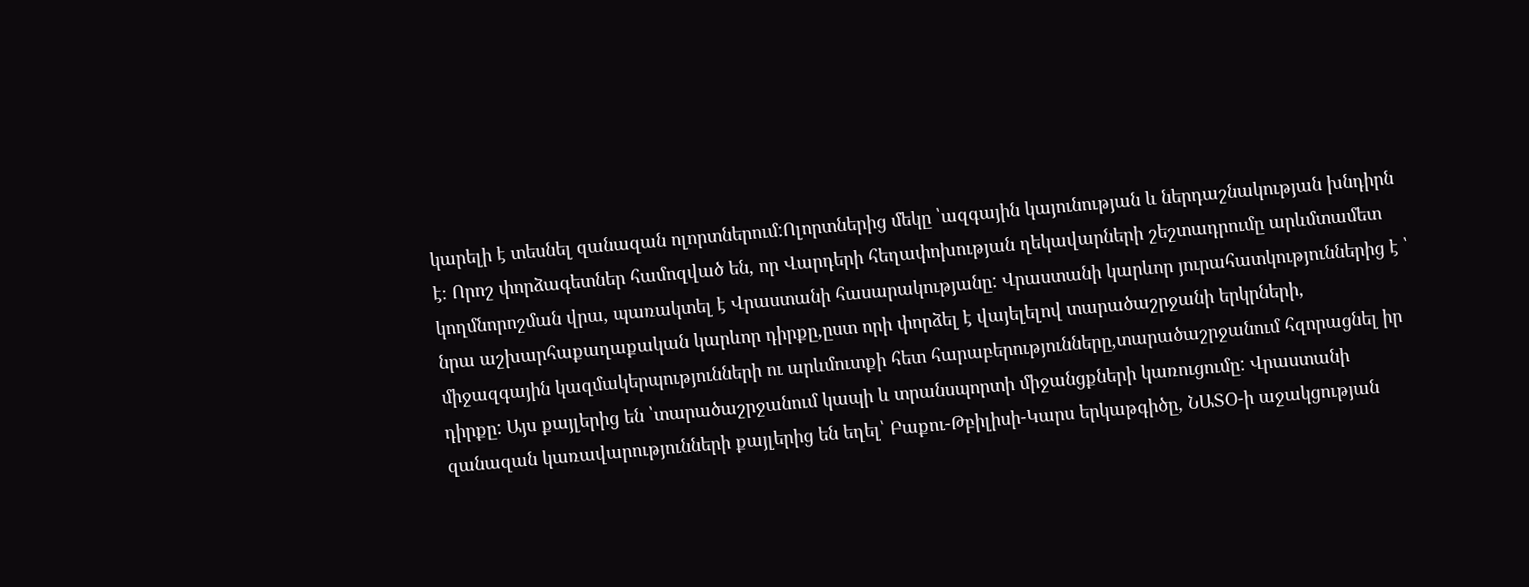կարելի է տեսնել զանազան ոլորտներում:Ոլորտներից մեկը ՝ազգային կայունության և ներդաշնակության խնդիրն է։ Որոշ փորձագետներ համոզված են, որ Վարդերի հեղափոխության ղեկավարների շեշտադրումը արևմտամետ կողմնորոշման վրա, պառակտել է Վրաստանի հասարակությանը: Վրաստանի կարևոր յուրահատկություններից է ՝ նրա աշխարհաքաղաքական կարևոր դիրքը,ըստ որի փորձել է վայելելով տարածաշրջանի երկրների, միջազգային կազմակերպությունների ու արևմուտքի հետ հարաբերությունները,տարածաշրջանում հզորացնել իր դիրքը: Այս քայլերից են ՝տարածաշրջանում կապի և տրանսպորտի միջանցքների կառուցումը: Վրաստանի զանազան կառավարությունների քայլերից են եղել՝ Բաքու-Թբիլիսի-Կարս երկաթգիծը, ՆԱՏՕ-ի աջակցության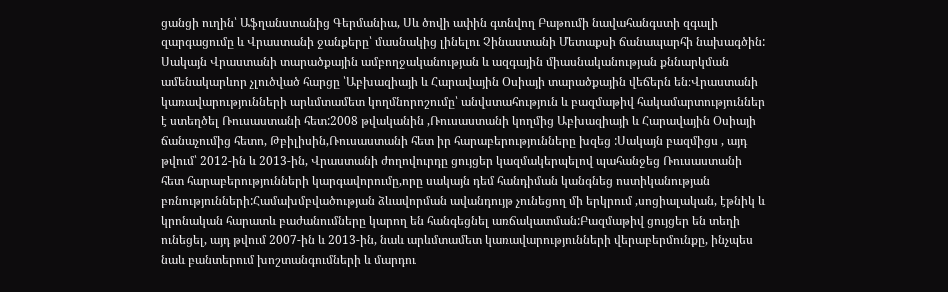ցանցի ուղին՝ Աֆղանստանից Գերմանիա, Սև ծովի ափին գտնվող Բաթումի նավահանգստի զգալի զարգացումը և Վրաստանի ջանքերը՝ մասնակից լինելու Չինաստանի Մետաքսի ճանապարհի նախագծին:
Սակայն Վրաստանի տարածքային ամբողջականության և ազգային միասնականության քննարկման ամենակարևոր չլուծված հարցը ՝Աբխազիայի և Հարավային Օսիայի տարածքային վեճերն են։Վրաստանի կառավարությունների արևմտամետ կողմնորոշումը՝ անվստահություն և բազմաթիվ հակամարտություններ է ստեղծել Ռուսաստանի հետ:2008 թվականին ,Ռուսաստանի կողմից Աբխազիայի և Հարավային Օսիայի ճանաչումից հետո, Թբիլիսին,Ռուսաստանի հետ իր հարաբերությունները խզեց :Սակայն բազմիցս , այդ թվում՝ 2012-ին և 2013-ին, Վրաստանի ժողովուրդը ցույցեր կազմակերպելով պահանջեց Ռուսաստանի հետ հարաբերությունների կարգավորումը,որը սակայն դեմ հանդիման կանգնեց ոստիկանության բռնությունների:Համախմբվածության ձևավորման ավանդույթ չունեցող մի երկրում ,սոցիալական, էթնիկ և կրոնական հարատև բաժանումները կարող են հանգեցնել առճակատման:Բազմաթիվ ցույցեր են տեղի ունեցել, այդ թվում 2007-ին և 2013-ին, նաև արևմտամետ կառավարությունների վերաբերմունքը, ինչպես նաև բանտերում խոշտանգումների և մարդու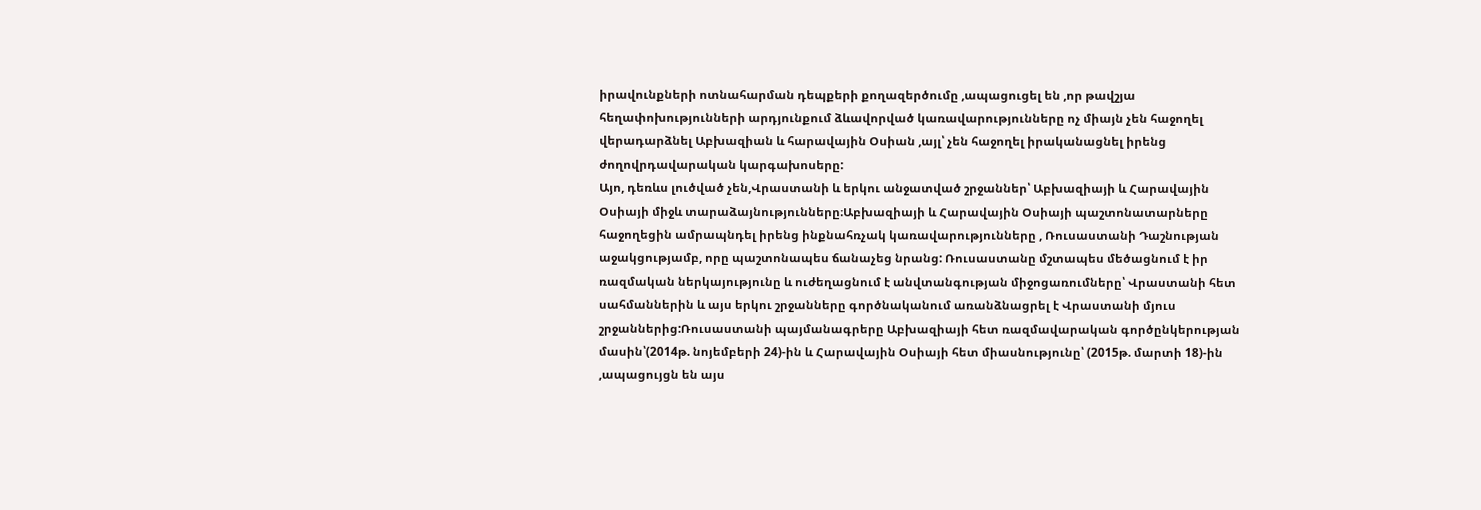իրավունքների ոտնահարման դեպքերի քողազերծումը ,ապացուցել են ,որ թավշյա հեղափոխությունների արդյունքում ձևավորված կառավարությունները ոչ միայն չեն հաջողել վերադարձնել Աբխազիան և հարավային Օսիան ,այլ՝ չեն հաջողել իրականացնել իրենց ժողովրդավարական կարգախոսերը:
Այո, դեռևս լուծված չեն,Վրաստանի և երկու անջատված շրջաններ՝ Աբխազիայի և Հարավային Օսիայի միջև տարաձայնությունները։Աբխազիայի և Հարավային Օսիայի պաշտոնատարները հաջողեցին ամրապնդել իրենց ինքնահռչակ կառավարությունները , Ռուսաստանի Դաշնության աջակցությամբ, որը պաշտոնապես ճանաչեց նրանց: Ռուսաստանը մշտապես մեծացնում է իր ռազմական ներկայությունը և ուժեղացնում է անվտանգության միջոցառումները՝ Վրաստանի հետ սահմաններին և այս երկու շրջանները գործնականում առանձնացրել է Վրաստանի մյուս շրջաններից:Ռուսաստանի պայմանագրերը Աբխազիայի հետ ռազմավարական գործընկերության մասին՝(2014թ. նոյեմբերի 24)-ին և Հարավային Օսիայի հետ միասնությունը՝ (2015թ. մարտի 18)-ին ,ապացույցն են այս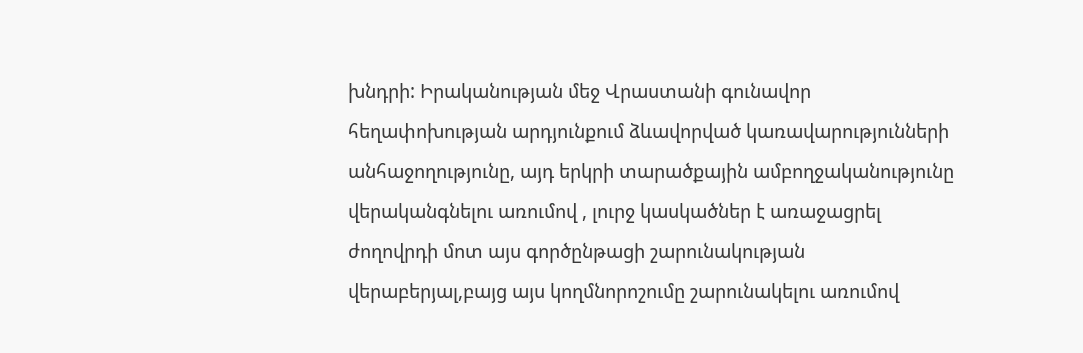խնդրի: Իրականության մեջ Վրաստանի գունավոր հեղափոխության արդյունքում ձևավորված կառավարությունների անհաջողությունը, այդ երկրի տարածքային ամբողջականությունը վերականգնելու առումով , լուրջ կասկածներ է առաջացրել ժողովրդի մոտ այս գործընթացի շարունակության վերաբերյալ,բայց այս կողմնորոշումը շարունակելու առումով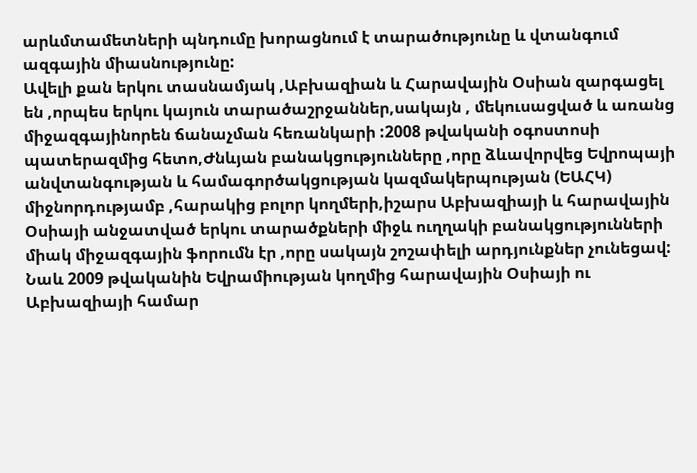արևմտամետների պնդումը խորացնում է տարածությունը և վտանգում ազգային միասնությունը:
Ավելի քան երկու տասնամյակ ,Աբխազիան և Հարավային Օսիան զարգացել են ,որպես երկու կայուն տարածաշրջաններ,սակայն , մեկուսացված և առանց միջազգայինորեն ճանաչման հեռանկարի :2008 թվականի օգոստոսի պատերազմից հետո,Ժնևյան բանակցությունները ,որը ձևավորվեց Եվրոպայի անվտանգության և համագործակցության կազմակերպության (ԵԱՀԿ) միջնորդությամբ ,հարակից բոլոր կողմերի,իշարս Աբխազիայի և հարավային Օսիայի անջատված երկու տարածքների միջև ուղղակի բանակցությունների միակ միջազգային ֆորումն էր ,որը սակայն շոշափելի արդյունքներ չունեցավ: Նաև 2009 թվականին Եվրամիության կողմից հարավային Օսիայի ու Աբխազիայի համար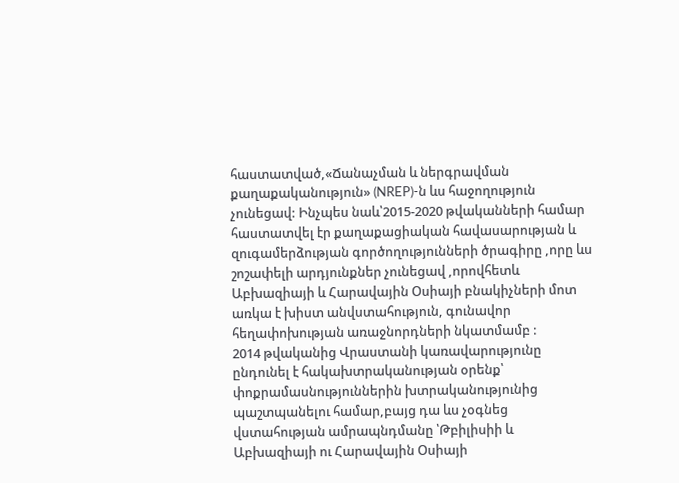հաստատված,«Ճանաչման և ներգրավման քաղաքականություն» (NREP)-ն ևս հաջողություն չունեցավ: Ինչպես նաև՝2015-2020 թվականների համար հաստատվել էր քաղաքացիական հավասարության և զուգամերձության գործողությունների ծրագիրը ,որը ևս շոշափելի արդյունքներ չունեցավ ,որովհետև Աբխազիայի և Հարավային Օսիայի բնակիչների մոտ առկա է խիստ անվստահություն, գունավոր հեղափոխության առաջնորդների նկատմամբ :
2014 թվականից Վրաստանի կառավարությունը ընդունել է հակախտրականության օրենք՝ փոքրամասնություններին խտրականությունից պաշտպանելու համար,բայց դա ևս չօգնեց վստահության ամրապնդմանը ՝Թբիլիսիի և Աբխազիայի ու Հարավային Օսիայի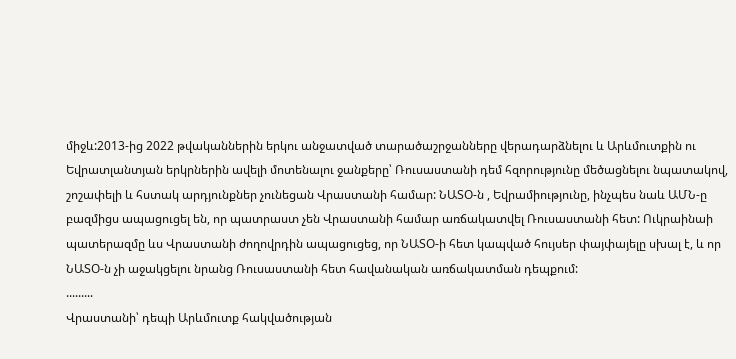միջև:2013-ից 2022 թվականներին երկու անջատված տարածաշրջանները վերադարձնելու և Արևմուտքին ու Եվրատլանտյան երկրներին ավելի մոտենալու ջանքերը՝ Ռուսաստանի դեմ հզորությունը մեծացնելու նպատակով, շոշափելի և հստակ արդյունքներ չունեցան Վրաստանի համար: ՆԱՏՕ-ն , Եվրամիությունը, ինչպես նաև ԱՄՆ-ը բազմիցս ապացուցել են, որ պատրաստ չեն Վրաստանի համար առճակատվել Ռուսաստանի հետ: Ուկրաինաի պատերազմը ևս Վրաստանի ժողովրդին ապացուցեց, որ ՆԱՏՕ-ի հետ կապված հույսեր փայփայելը սխալ է, և որ ՆԱՏՕ-ն չի աջակցելու նրանց Ռուսաստանի հետ հավանական առճակատման դեպքում:
.........
Վրաստանի՝ դեպի Արևմուտք հակվածության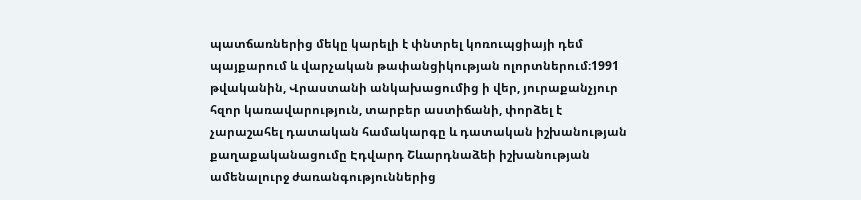պատճառներից մեկը կարելի է փնտրել կոռուպցիայի դեմ պայքարում և վարչական թափանցիկության ոլորտներում։1991 թվականին, Վրաստանի անկախացումից ի վեր, յուրաքանչյուր հզոր կառավարություն, տարբեր աստիճանի, փորձել է չարաշահել դատական համակարգը և դատական իշխանության քաղաքականացումը Էդվարդ Շևարդնաձեի իշխանության ամենալուրջ ժառանգություններից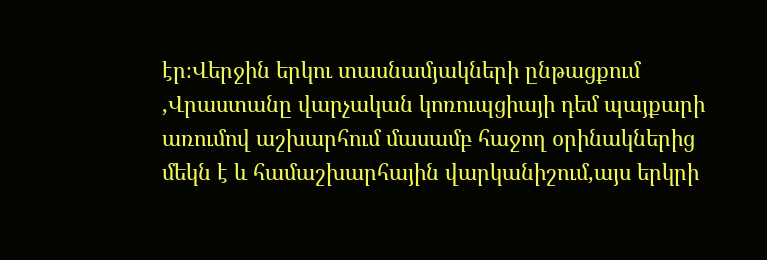էր։Վերջին երկու տասնամյակների ընթացքում ,Վրաստանը վարչական կոռուպցիայի դեմ պայքարի առումով աշխարհում մասամբ հաջող օրինակներից մեկն է և համաշխարհային վարկանիշում,այս երկրի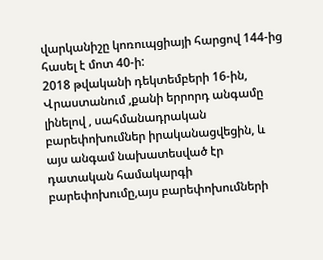վարկանիշը կոռուպցիայի հարցով 144-ից հասել է մոտ 40-ի:
2018 թվականի դեկտեմբերի 16-ին, Վրաստանում ,քանի երրորդ անգամը լինելով , սահմանադրական բարեփոխումներ իրականացվեցին, և այս անգամ նախատեսված էր դատական համակարգի բարեփոխումը,այս բարեփոխումների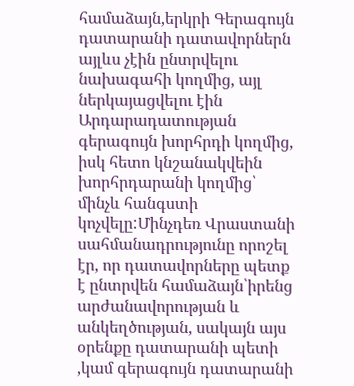համաձայն,երկրի Գերագույն դատարանի դատավորներն այլևս չէին ընտրվելու նախագահի կողմից, այլ ներկայացվելու էին Արդարադատության գերագույն խորհրդի կողմից, իսկ հետո կնշանակվեին խորհրդարանի կողմից՝ մինչև հանգստի կոչվելը:Մինչդեռ Վրաստանի սահմանադրությունը որոշել էր, որ դատավորները պետք է ընտրվեն համաձայն՝իրենց արժանավորության և անկեղծության, սակայն այս օրենքը դատարանի պետի ,կամ գերագույն դատարանի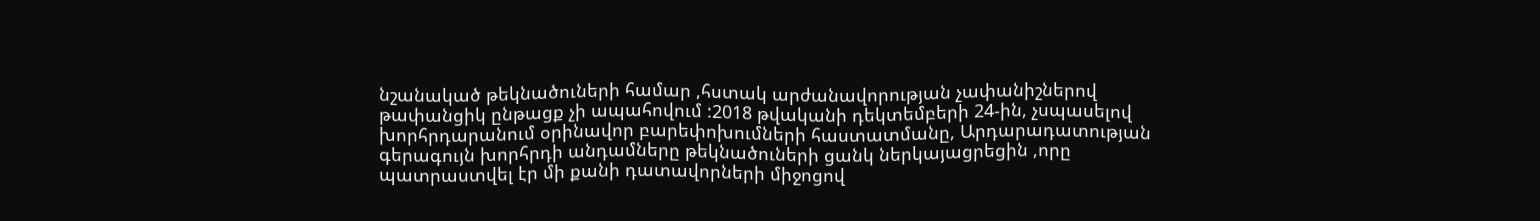նշանակած թեկնածուների համար ,հստակ արժանավորության չափանիշներով թափանցիկ ընթացք չի ապահովում :2018 թվականի դեկտեմբերի 24-ին, չսպասելով խորհրդարանում օրինավոր բարեփոխումների հաստատմանը, Արդարադատության գերագույն խորհրդի անդամները թեկնածուների ցանկ ներկայացրեցին ,որը պատրաստվել էր մի քանի դատավորների միջոցով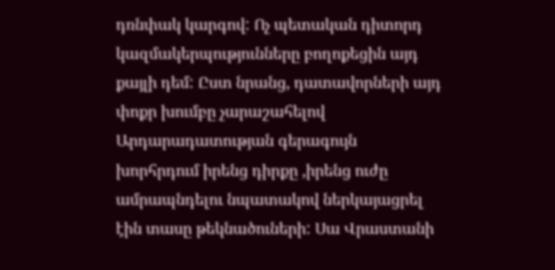դռնփակ կարգով: Ոչ պետական դիտորդ կազմակերպությունները բողոքեցին այդ քայլի դեմ: Ըստ նրանց, դատավորների այդ փոքր խումբը չարաշահելով Արդարադատության գերագույն խորհրդում իրենց դիրքը ,իրենց ուժը ամրապնդելու նպատակով ներկայացրել էին տասը թեկնածուների: Սա Վրաստանի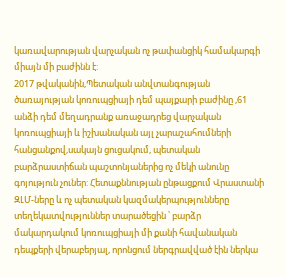կառավարության վարչական ոչ թափանցիկ համակարգի միայն մի բաժինն է:
2017 թվականին,Պետական անվտանգության ծառայության կոռուպցիայի դեմ պայքարի բաժինը ,61 անձի դեմ մեղադրանք առաջադրեց վարչական կոռուպցիայի և իշխանական այլ չարաշահումների հանցանքով,սակայն ցուցակում, պետական բարձրաստիճան պաշտոնյաներից ոչ մեկի անունը գոյություն չուներ: Հետաքննության ընթացքում Վրաստանի ԶԼՄ-ները և ոչ պետական կազմակերպությունները տեղեկատվություններ տարածեցին ՝ բարձր մակարդակում կոռուպցիայի մի քանի հավանական դեպքերի վերաբերյալ, որոնցում ներգրավված էին ներկա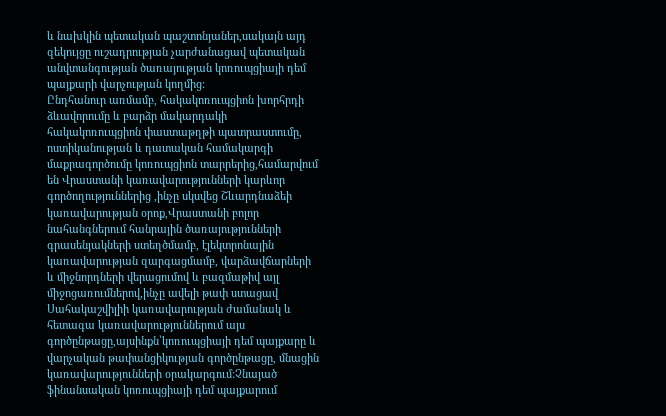և նախկին պետական պաշտոնյաներ,սակայն այդ զեկույցը ուշադրության չարժանացավ պետական անվտանգության ծառայության կոռուպցիայի դեմ պայքարի վարչության կողմից:
Ընդհանուր առմամբ, հակակոռուպցիոն խորհրդի ձևավորումը և բարձր մակարդակի հակակոռուպցիոն փաստաթղթի պատրաստումը, ոստիկանության և դատական համակարգի մաքրագործումը կոռուպցիոն տարրերից,համարվում են Վրաստանի կառավարությունների կարևոր գործողություններից ,ինչը սկսվեց Շևարդնաձեի կառավարության օրոք,Վրաստանի բոլոր նահանգներում հանրային ծառայությունների գրասենյակների ստեղծմամբ, էլեկտրոնային կառավարության զարգացմամբ, վարձավճարների և միջնորդների վերացումով և բազմաթիվ այլ միջոցառումներով,ինչը ավելի թափ ստացավ Սահակաշվիլիի կառավարության ժամանակ և հետագա կառավարություններում այս գործընթացը,այսինքն՝կոռուպցիայի դեմ պայքարը և վարչական թափանցիկության գործընթացը, մնացին կառավարությունների օրակարգում:Չնայած ֆինանսական կոռուպցիայի դեմ պայքարում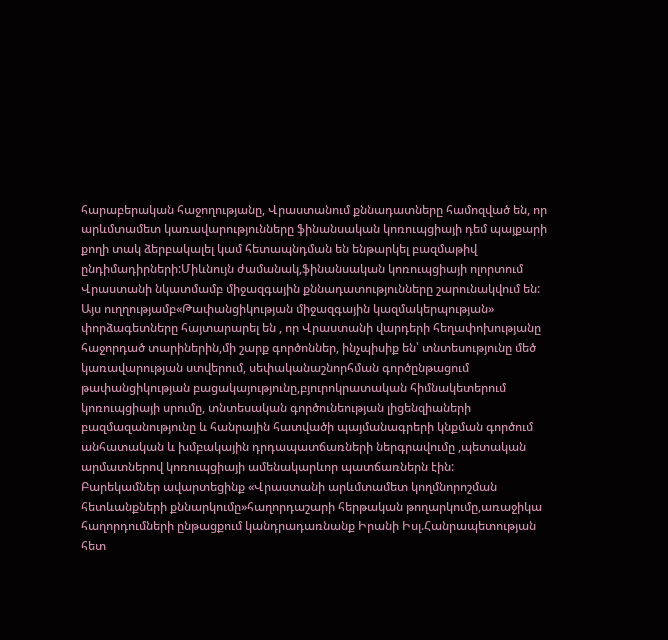հարաբերական հաջողությանը, Վրաստանում քննադատները համոզված են, որ արևմտամետ կառավարությունները ֆինանսական կոռուպցիայի դեմ պայքարի քողի տակ ձերբակալել կամ հետապնդման են ենթարկել բազմաթիվ ընդիմադիրների:Միևնույն ժամանակ,ֆինանսական կոռուպցիայի ոլորտում Վրաստանի նկատմամբ միջազգային քննադատությունները շարունակվում են:
Այս ուղղությամբ«Թափանցիկության միջազգային կազմակերպության» փորձագետները հայտարարել են , որ Վրաստանի վարդերի հեղափոխությանը հաջորդած տարիներին,մի շարք գործոններ, ինչպիսիք են՝ տնտեսությունը մեծ կառավարության ստվերում, սեփականաշնորհման գործընթացում թափանցիկության բացակայությունը,բյուրոկրատական հիմնակետերում կոռուպցիայի սրումը, տնտեսական գործունեության լիցենզիաների բազմազանությունը և հանրային հատվածի պայմանագրերի կնքման գործում անհատական և խմբակային դրդապատճառների ներգրավումը ,պետական արմատներով կոռուպցիայի ամենակարևոր պատճառներն էին:
Բարեկամներ ավարտեցինք «Վրաստանի արևմտամետ կողմնորոշման հետևանքների քննարկումը»հաղորդաշարի հերթական թողարկումը,առաջիկա հաղորդումների ընթացքում կանդրադառնանք Իրանի Իսլ.Հանրապետության հետ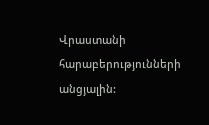Վրաստանի հարաբերությունների անցյալին: